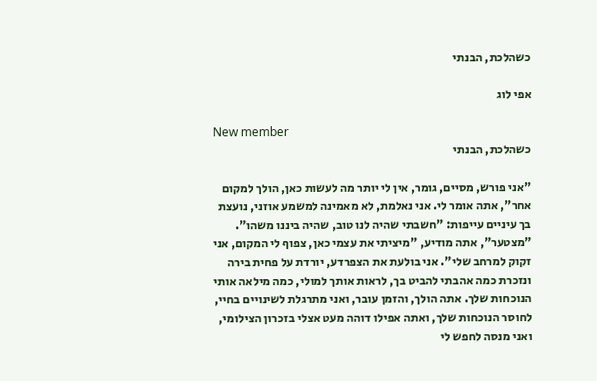כשהלכת, הבנתי

אפי לוג

New member
כשהלכת, הבנתי

"אני פורש, מסיים, גומר, אין לי יותר מה לעשות כאן, הולך למקום אחר", אתה אומר לי. אני נאלמת, לא מאמינה למשמע אוזני, נועצת בך עיניים עייפות: "חשבתי שהיה לנו טוב, שהיה ביננו משהו". "מצטער", אתה מודיע, "מיציתי את עצמי כאן, צפוף לי המקום, אני זקוק למרחב שלי". אני בולעת את הצפרדע, יורדת על פחית בירה ונזכרת כמה אהבתי להביט בך, לראות אותך למולי, כמה מילאה אותי הנוכחות שלך. אתה הולך, והזמן עובר, ואני מתרגלת לשינויים בחיי, לחוסר הנוכחות שלך, ואתה אפילו דוהה מעט אצלי בזכרון הצילומי, ואני מנסה לחפש לי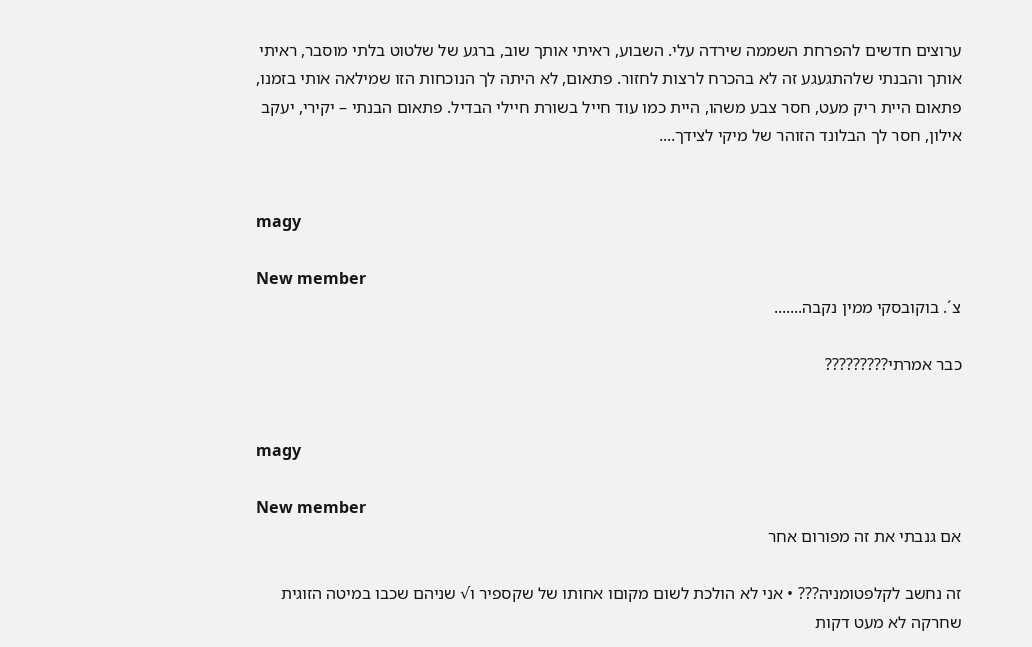ערוצים חדשים להפרחת השממה שירדה עלי. השבוע, ראיתי אותך שוב, ברגע של שלטוט בלתי מוסבר, ראיתי אותך והבנתי שלהתגעגע זה לא בהכרח לרצות לחזור. פתאום, לא היתה לך הנוכחות הזו שמילאה אותי בזמנו, פתאום היית ריק מעט, חסר צבע משהו, היית כמו עוד חייל בשורת חיילי הבדיל. פתאום הבנתי – יקירי, יעקב אילון, חסר לך הבלונד הזוהר של מיקי לצידך....


magy

New member
צ´. בוקובסקי ממין נקבה.......

כבר אמרתי?????????


magy

New member
אם גנבתי את זה מפורום אחר

זה נחשב לקלפטומניה??? • אני לא הולכת לשום מקוםו אחותו של שקספיר ו√ שניהם שכבו במיטה הזוגית שחרקה לא מעט דקות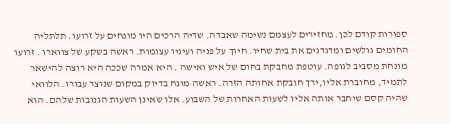ספורות קודם לכן. מחזירים לעצמם נשימה שאבדה. שדיה הרכים היו מונחים על זרועו. תלתליה החומים גולשים ומדגדגים את בית שחיו. חיוך על פניה ועיניו עצומות. ראשה בשקע של צווארו . זרועו מונחת מסביב לגופה. עוטפת מחבקת בחום של איש ואישה . היא אמרה שככה היא רוצה להישאר לתמיד, מחוברת אליו,ירך חובקת אחותה הזרה. ראשה מונח בדיוק במקום שנוצר עבורו. הלוואי שהיה קסם שיחבר אותה אליו לשעות האחרות של השבוע. אלו שאינן השעות הגנובות שלהם. הוא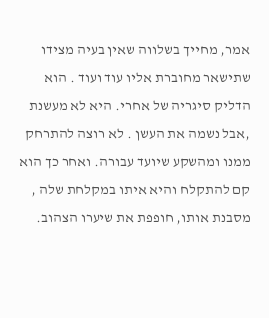אמר, מחייך בשלווה שאין בעיה מצידו שתישאר מחוברת אליו עוד ועוד . הוא הדליק סיגריה של אחרי. היא לא מעשנת ,אבל נשמה את העשן . לא רוצה להתרחק ממנו ומהשקע שיועד עבורה. ואחר כך הוא קם להתקלח והיא איתו במקלחת שלה , מסבנת אותו, חופפת את שיערו הצהוב.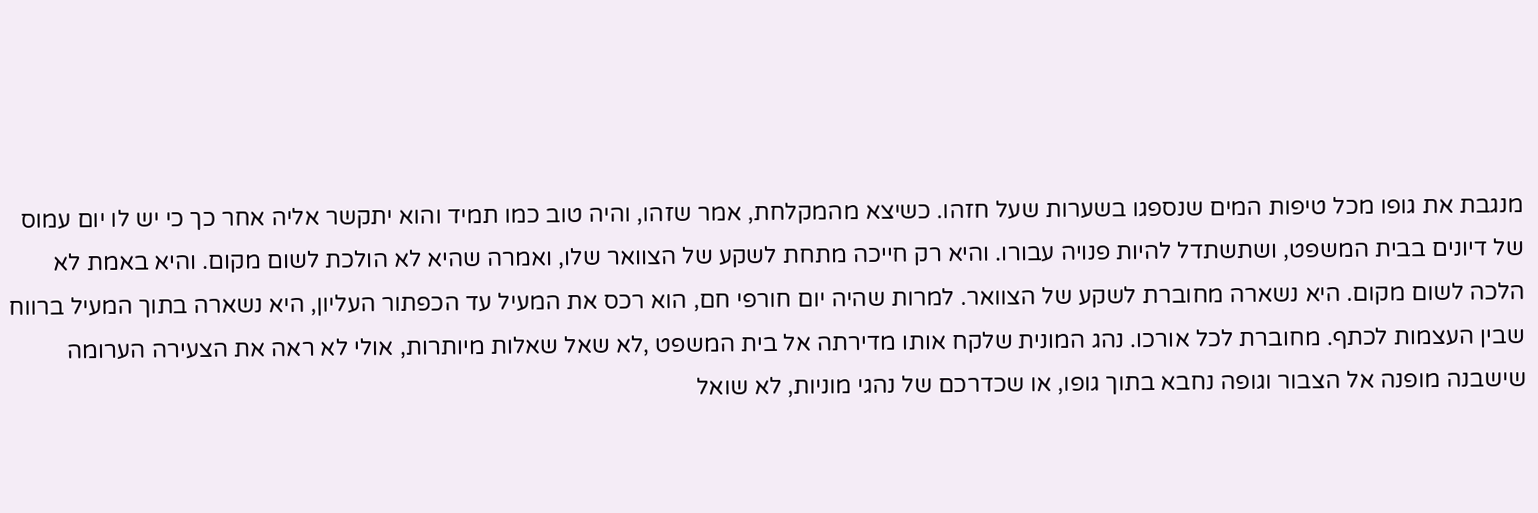מנגבת את גופו מכל טיפות המים שנספגו בשערות שעל חזהו. כשיצא מהמקלחת, אמר שזהו, והיה טוב כמו תמיד והוא יתקשר אליה אחר כך כי יש לו יום עמוס של דיונים בבית המשפט, ושתשתדל להיות פנויה עבורו. והיא רק חייכה מתחת לשקע של הצוואר שלו, ואמרה שהיא לא הולכת לשום מקום. והיא באמת לא הלכה לשום מקום. היא נשארה מחוברת לשקע של הצוואר. למרות שהיה יום חורפי חם, הוא רכס את המעיל עד הכפתור העליון, היא נשארה בתוך המעיל ברווח שבין העצמות לכתף. מחוברת לכל אורכו. נהג המונית שלקח אותו מדירתה אל בית המשפט ,לא שאל שאלות מיותרות, אולי לא ראה את הצעירה הערומה שישבנה מופנה אל הצבור וגופה נחבא בתוך גופו, או שכדרכם של נהגי מוניות, לא שואל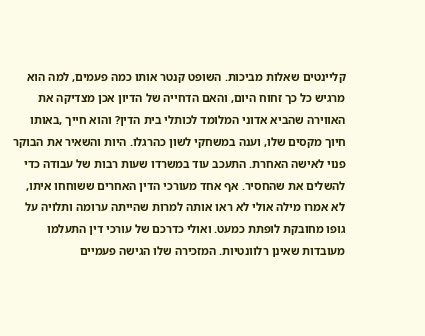קליינטים שאלות מביכות. השופט קנטר אותו כמה פעמים, למה הוא מרגיש כל כך זחוח היום, והאם הדחייה של הדיון אכן מצדיקה את האווירה שהביא אדוני המלומד לכותלי בית הדין? והוא חייך ,באותו חיוך מקסים שלו, וענה במשחקי לשון כהרגלו. היות והשאיר את הבוקר פנוי לאישה האחרת. התעכב עוד במשרדו שעות רבות של עבודה כדי להשלים את שהחסיר. אף אחד מעורכי הדין האחרים ששוחחו איתו, לא אמרו מילה אולי לא ראו אותה למרות שהייתה ערומה ותלויה על גופו מחובקת לופתת כמעט. ואולי כדרכם של עורכי דין התעלמו מעובדות שאינן רלוונטיות. המזכירה שלו הגישה פעמיים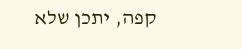קפה, יתכן שלא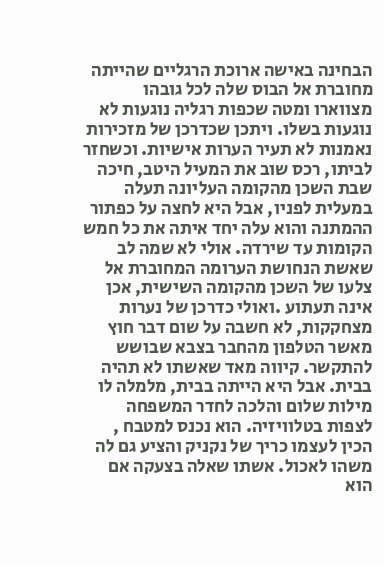הבחינה באישה ארוכת הרגליים שהייתה מחוברת אל הבוס שלה לכל גובהו מצווארו ומטה שכפות רגליה נוגעות לא נוגעות בשלו. ויתכן שכדרכן של מזכירות נאמנות לא תעיר הערות אישיות. וכשחזר לביתו, רכס שוב את המעיל היטב, חיכה שבת השכן מהקומה העליונה תעלה במעלית לפניו, אבל היא לחצה על כפתור ההמתנה והוא עלה יחד איתה את כל חמש הקומות עד שירדה. אולי לא שמה לב שאשת הנחושת הערומה המחוברת אל צלעו של השכן מהקומה השישית, אכן אינה תעתוע .ואולי כדרכן של נערות מצחקקות, לא חשבה על שום דבר חוץ מאשר הטלפון מהחבר בצבא שבושש להתקשר. קיווה מאד שאשתו לא תהיה בבית. אבל היא הייתה בבית, מלמלה לו מילות שלום והלכה לחדר המשפחה לצפות בטלוויזיה. הוא נכנס למטבח , הכין לעצמו כריך של נקניק והציע גם לה משהו לאכול. אשתו שאלה בצעקה אם הוא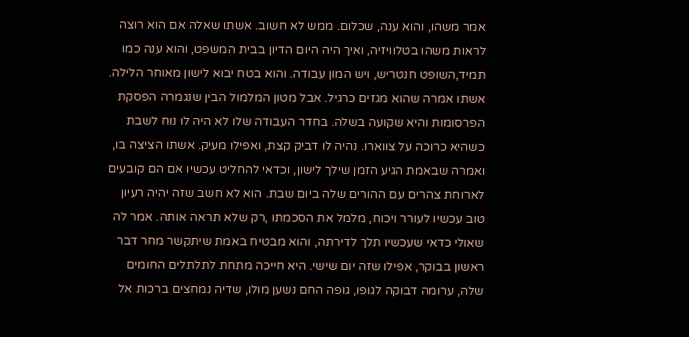אמר משהו, והוא ענה, שכלום. ממש לא חשוב. אשתו שאלה אם הוא רוצה לראות משהו בטלוויזיה, ואיך היה היום הדיון בבית המשפט, והוא ענה כמו תמיד,השופט חנטריש, ויש המון עבודה. והוא בטח יבוא לישון מאוחר הלילה. אשתו אמרה שהוא מגזים כרגיל. אבל מטון המלמול הבין שנגמרה הפסקת הפרסומות והיא שקועה בשלה. בחדר העבודה שלו לא היה לו נוח לשבת כשהיא כרוכה על צווארו. נהיה לו דביק קצת, ואפילו מעיק. אשתו הציצה בו, ואמרה שבאמת הגיע הזמן שילך לישון, וכדאי להחליט עכשיו אם הם קובעים לארוחת צהרים עם ההורים שלה ביום שבת. הוא לא חשב שזה יהיה רעיון טוב עכשיו לעורר ויכוח, מלמל את הסכמתו ,רק שלא תראה אותה. אמר לה שאולי כדאי שעכשיו תלך לדירתה, והוא מבטיח באמת שיתקשר מחר דבר ראשון בבוקר, אפילו שזה יום שישי. היא חייכה מתחת לתלתלים החומים שלה, ערומה דבוקה לגופו, גופה החם נשען מולו, שדיה נמחצים ברכות אל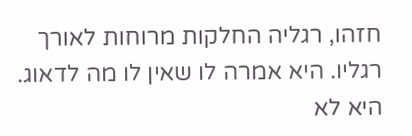חזהו, רגליה החלקות מרוחות לאורך רגליו. היא אמרה לו שאין לו מה לדאוג. היא לא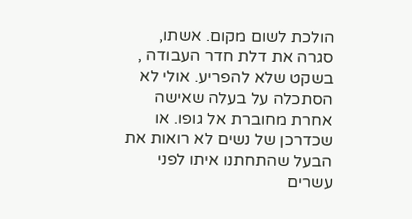הולכת לשום מקום. אשתו, סגרה את דלת חדר העבודה , בשקט שלא להפריע. אולי לא הסתכלה על בעלה שאישה אחרת מחוברת אל גופו. או שכדרכן של נשים לא רואות את הבעל שהתחתנו איתו לפני עשרים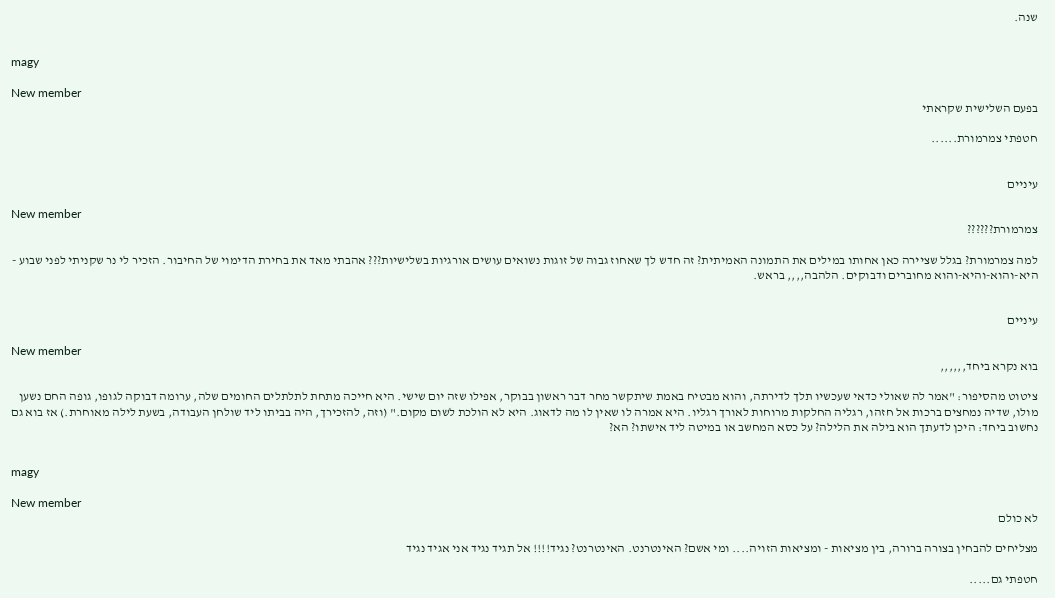שנה.


magy

New member
בפעם השלישית שקראתי

חטפתי צמרמורת......


עיניים

New member
צמרמורת??????

למה צמרמורת? בגלל שציירה כאן אחותו במילים את התמונה האמיתית? זה חדש לך שאחוז גבוה של זוגות נשואים עושים אורגיות בשלישיות??? אהבתי מאד את בחירת הדימוי של החיבור. הזכיר לי נר שקניתי לפני שבוע - היא-והוא-והיא-והוא מחוברים ודבוקים. הלהבה,,,, בראש.


עיניים

New member
בוא נקרא ביחד,,,,,,

ציטוט מהסיפור: "אמר לה שאולי כדאי שעכשיו תלך לדירתה, והוא מבטיח באמת שיתקשר מחר דבר ראשון בבוקר, אפילו שזה יום שישי. היא חייכה מתחת לתלתלים החומים שלה, ערומה דבוקה לגופו, גופה החם נשען מולו, שדיה נמחצים ברכות אל חזהו, רגליה החלקות מרוחות לאורך רגליו. היא אמרה לו שאין לו מה לדאוג. היא לא הולכת לשום מקום." (וזה, להזכירך, היה בביתו ליד שולחן העבודה, בשעת לילה מאוחרת.) אז בוא גם נחשוב ביחד: היכן לדעתך הוא בילה את הלילה? על כסא המחשב או במיטה ליד אישתו? הא?


magy

New member
לא כולם

מצליחים להבחין בצורה ברורה, בין מציאות - ומציאות הזויה.... ומי אשם? האינטרנט. האינטרנט? נגיד!!!! אל תגיד נגיד אני אגיד נגיד

חטפתי גם.....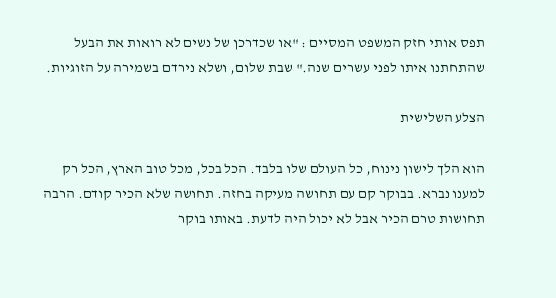תפס אותי חזק המשפט המסיים : "או שכדרכן של נשים לא רואות את הבעל שהתחתנו איתו לפני עשרים שנה." שבת שלום, ושלא נירדם בשמירה על הזוגיות.

הצלע השלישית

הוא הלך לישון נינוח, כל העולם שלו בלבד. הכל בכל, מכל טוב הארץ, הכל רק למענו נברא. בבוקר קם עם תחושה מעיקה בחזה. תחושה שלא הכיר קודם. הרבה תחושות טרם הכיר אבל לא יכול היה לדעת. באותו בוקר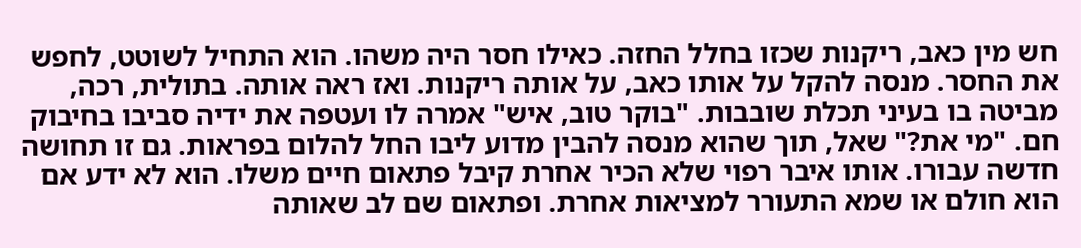חש מין כאב, ריקנות שכזו בחלל החזה. כאילו חסר היה משהו. הוא התחיל לשוטט, לחפש את החסר. מנסה להקל על אותו כאב, על אותה ריקנות. ואז ראה אותה. בתולית, רכה, מביטה בו בעיני תכלת שובבות. "בוקר טוב, איש" אמרה לו ועטפה את ידיה סביבו בחיבוק חם. "מי את?" שאל, תוך שהוא מנסה להבין מדוע ליבו החל להלום בפראות. גם זו תחושה חדשה עבורו. אותו איבר רפוי שלא הכיר אחרת קיבל פתאום חיים משלו. הוא לא ידע אם הוא חולם או שמא התעורר למציאות אחרת. ופתאום שם לב שאותה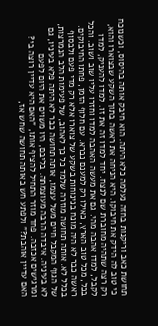תחושת כאב וריקנות בחזה נעלמה כלא היתה. הוא חיבק אותה בהיסוס, וכשנוכח כי טוב לה הידק את חיבוקו. היא הניחה את ראשה בתוך השקע שבצוארו והוא, רק רצה שתהיה מחוברת שם לנצח. יחד למדו זה את זו. למדו להעניק, למדו לקבל, למדו אהבה מהי. גם את מעשה האהבה למדו וחזרו עליו שוב ושוב. והכל בכל, מכל טוב הארץ, כאילו רק למענם נברא. עם חלוף הזמן, פחתו החיבוקים. ראשה כבר לא היה מונח בנינוחות בשקע של צוארו אלא רק מדי פעם ולבסוף בכלל לא. אותה תחושה מוזרה שלמד כל כך לאהוב, של פעימות הלב הנמרצות, של הגוף המקבל חיים משל עצמו, אותה תחושה כבר לא היתה פלא בעיניו, גם לא בעיניה. איבדה הרבה מעוצמתה. בליבם, היו משוים את היום לפעם ומרגישים אכזבה. פחד מוזר התחיל להציף אותו, "האם היא עדיין רוצה בי? האם עדיין אוהבת?" ולפתע חש באותה תחושה שחש אז,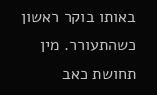באותו בוקר ראשון כשהתעורר. מין תחושת כאב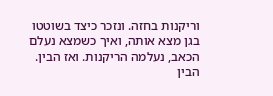וריקנות בחזה. ונזכר כיצד בשוטטו בגן מצא אותה, ואיך כשמצא נעלם הכאב, נעלמה הריקנות. ואז הבין. הבין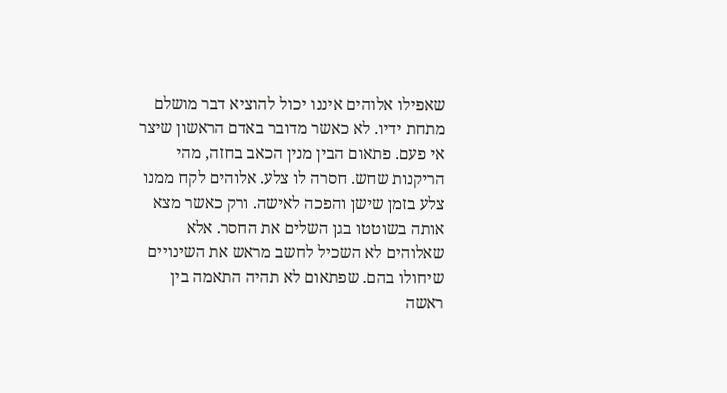שאפילו אלוהים איננו יכול להוציא דבר מושלם מתחת ידיו. לא כאשר מדובר באדם הראשון שיצר אי פעם. פתאום הבין מנין הכאב בחזה, מהי הריקנות שחש. חסרה לו צלע. אלוהים לקח ממנו צלע בזמן שישן והפכה לאישה. ורק כאשר מצא אותה בשוטטו בגן השלים את החסר. אלא שאלוהים לא השכיל לחשב מראש את השינויים שיחולו בהם. שפתאום לא תהיה התאמה בין ראשה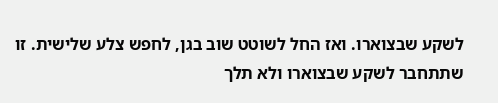לשקע שבצוארו. ואז החל לשוטט שוב בגן, לחפש צלע שלישית. זו שתתחבר לשקע שבצוארו ולא תלך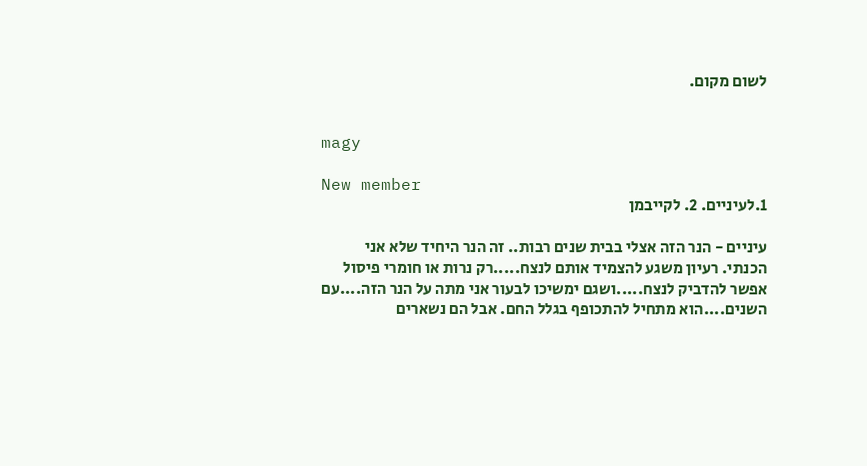לשום מקום.


magy

New member
1.לעיניים. 2. לקייבמן

עיניים - הנר הזה אצלי בבית שנים רבות.. זה הנר היחיד שלא אני הכנתי. רעיון משגע להצמיד אותם לנצח.....רק נרות או חומרי פיסול אפשר להדביק לנצח.....ושגם ימשיכו לבעור אני מתה על הנר הזה....עם השנים....הוא מתחיל להתכופף בגלל החם. אבל הם נשארים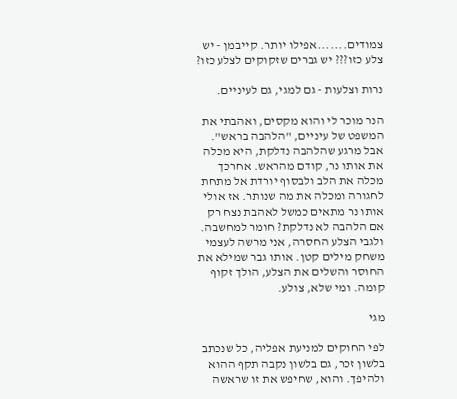צמודים.......אפילו יותר. קייבמן - יש צלע כזו??? יש גברים שזקוקים לצלע כזו?

נרות וצלעות - גם למגי, גם לעיניים.

הנר מוכר לי והוא מקסים, ואהבתי את המשפט של עיניים, "הלהבה בראש". אבל מרגע שהלהבה נדלקת, היא מכלה את אותו נר, קודם מהראש. אחרכך מכלה את הלב ולבסוף יורדת אל מתחת לחגורה ומכלה את מה שנותר. אז אולי אותו נר מתאים כמשל לאהבת נצח רק אם הלהבה לא נדלקת? חומר למחשבה. ולגבי הצלע החסרה, אני מרשה לעצמי משחק מילים קטן. אותו גבר שמילא את החוסר והשלים את הצלע, הולך זקוף קומה. ומי שלא, צולע.

מגי

לפי החוקים למניעת אפליה, כל שנכתב בלשון זכר, גם בלשון נקבה תקף ההוא ולהיפך. והוא, שחיפש את זו שראשה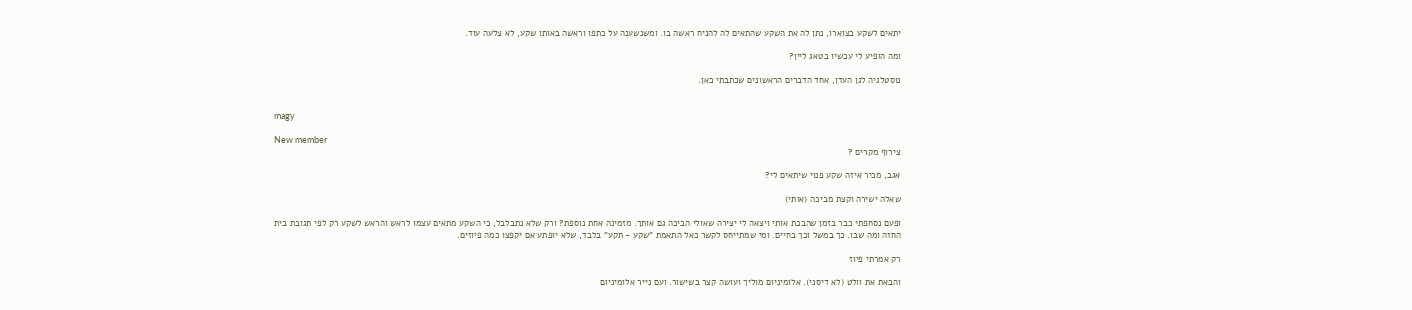יתאים לשקע בצוארו, נתן לה את השקע שהתאים לה להניח ראשה בו. ומשנשענה על כתפו וראשה באותו שקע, לא צלעה עוד.

ומה הופיע לי עכשיו בטאג ליין?

נוסטלגיה לגן העדן, אחד הדברים הראשונים שכתבתי כאן.


magy

New member
צירוף מקרים ?

אגב, מכיר איזה שקע פנוי שיתאים לי?

שאלה ישירה וקצת מביכה (אותי)

ופעם נסחפתי כבר בזמן שהבכת אותי ויצאה לי יצירה שאולי הביכה גם אותך. מזמינה אחת נוספת? ורק שלא נתבלבל, כי השקע מתאים עצמו לראש והראש לשקע רק לפי תגובת בית החזה ומה שבו. כך במשל וכך בחיים. ומי שמתייחס לקשר כאל התאמת "שקע - תקע" בלבד, שלא יופתע אם יקפצו כמה פיוזים.

רק אמרתי פיוז

והבאת את וולט (לא דיסני). אלומיניום מוליך ועושה קצר בשישור. ועם נייר אלומיניום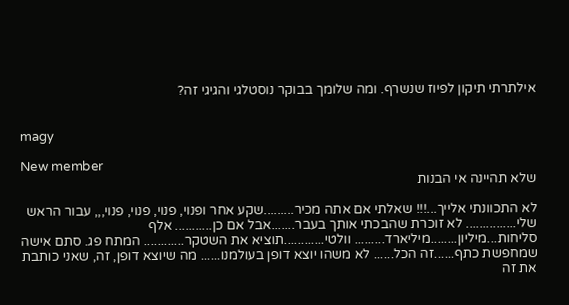אילתרתי תיקון לפיוז שנשרף. ומה שלומך בבוקר נוסטלגי והגיגי זה?


magy

New member
שלא תהיינה אי הבנות

לא התכוונתי אלייך...!!! שאלתי אם אתה מכיר.........שקע אחר ופנוי, פנוי, פנוי, פנוי,,, עבור הראש שלי............... לא זוכרת שהבכתי אותך בעבר.......אבל אם כן........... אלף סליחות...מיליון........מיליארד......... וולטי............תוציא את השטקר............ המתח פג. סתם אישה שמחפשת כתף......זה הכל...... לא משהו יוצא דופן בעולמנו...... מה שיוצא דופן, זה, שאני כותבת את זה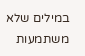במילים שלא משתמעות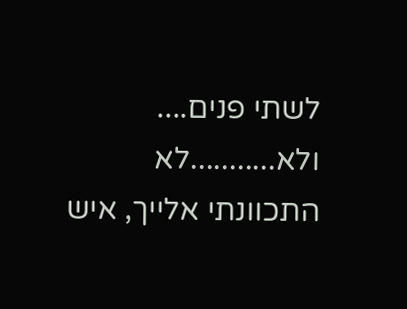לשתי פנים.... ולא...........לא התכוונתי אלייך, איש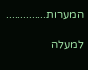המערות..............

למעלה